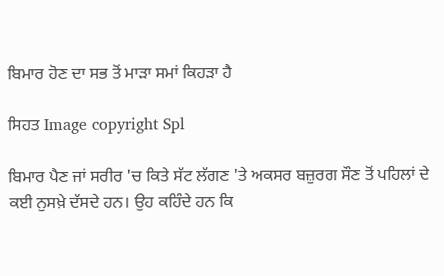ਬਿਮਾਰ ਹੋਣ ਦਾ ਸਭ ਤੋਂ ਮਾੜਾ ਸਮਾਂ ਕਿਹੜਾ ਹੈ

ਸਿਹਤ Image copyright Spl

ਬਿਮਾਰ ਪੈਣ ਜਾਂ ਸਰੀਰ 'ਚ ਕਿਤੇ ਸੱਟ ਲੱਗਣ 'ਤੇ ਅਕਸਰ ਬਜ਼ੁਰਗ ਸੌਣ ਤੋਂ ਪਹਿਲਾਂ ਦੇ ਕਈ ਨੁਸਖ਼ੇ ਦੱਸਦੇ ਹਨ। ਉਹ ਕਹਿੰਦੇ ਹਨ ਕਿ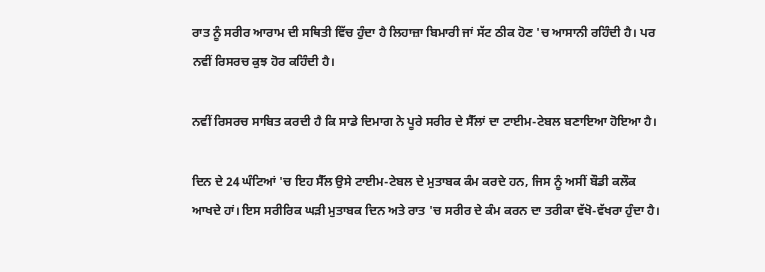ਰਾਤ ਨੂੰ ਸਰੀਰ ਆਰਾਮ ਦੀ ਸਥਿਤੀ ਵਿੱਚ ਹੁੰਦਾ ਹੈ ਲਿਹਾਜ਼ਾ ਬਿਮਾਰੀ ਜਾਂ ਸੱਟ ਠੀਕ ਹੋਣ 'ਚ ਆਸਾਨੀ ਰਹਿੰਦੀ ਹੈ। ਪਰ ਨਵੀਂ ਰਿਸਰਚ ਕੁਝ ਹੋਰ ਕਹਿੰਦੀ ਹੈ।

ਨਵੀਂ ਰਿਸਰਚ ਸਾਬਿਤ ਕਰਦੀ ਹੈ ਕਿ ਸਾਡੇ ਦਿਮਾਗ ਨੇ ਪੂਰੇ ਸਰੀਰ ਦੇ ਸੈੱਲਾਂ ਦਾ ਟਾਈਮ-ਟੇਬਲ ਬਣਾਇਆ ਹੋਇਆ ਹੈ।

ਦਿਨ ਦੇ 24 ਘੰਟਿਆਂ 'ਚ ਇਹ ਸੈੱਲ ਉਸੇ ਟਾਈਮ-ਟੇਬਲ ਦੇ ਮੁਤਾਬਕ ਕੰਮ ਕਰਦੇ ਹਨ, ਜਿਸ ਨੂੰ ਅਸੀਂ ਬੌਡੀ ਕਲੌਕ ਆਖਦੇ ਹਾਂ। ਇਸ ਸਰੀਰਿਕ ਘੜੀ ਮੁਤਾਬਕ ਦਿਨ ਅਤੇ ਰਾਤ 'ਚ ਸਰੀਰ ਦੇ ਕੰਮ ਕਰਨ ਦਾ ਤਰੀਕਾ ਵੱਖੋ-ਵੱਖਰਾ ਹੁੰਦਾ ਹੈ।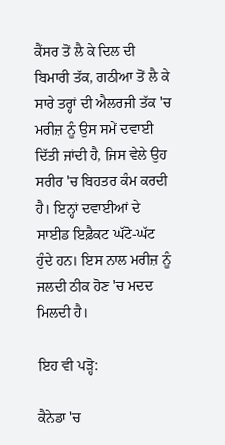ਕੈਂਸਰ ਤੋਂ ਲੈ ਕੇ ਦਿਲ ਦੀ ਬਿਮਾਰੀ ਤੱਕ, ਗਠੀਆ ਤੋਂ ਲੈ ਕੇ ਸਾਰੇ ਤਰ੍ਹਾਂ ਦੀ ਐਲਰਜੀ ਤੱਕ 'ਚ ਮਰੀਜ਼ ਨੂੰ ਉਸ ਸਮੇਂ ਦਵਾਈ ਦਿੱਤੀ ਜਾਂਦੀ ਹੈ, ਜਿਸ ਵੇਲੇ ਉਹ ਸਰੀਰ 'ਚ ਬਿਹਤਰ ਕੰਮ ਕਰਦੀ ਹੈ। ਇਨ੍ਹਾਂ ਦਵਾਈਆਂ ਦੇ ਸਾਈਡ ਇਫ਼ੈਕਟ ਘੱਟੋ-ਘੱਟ ਹੁੰਦੇ ਹਨ। ਇਸ ਨਾਲ ਮਰੀਜ਼ ਨੂੰ ਜਲਦੀ ਠੀਕ ਹੋਣ 'ਚ ਮਦਦ ਮਿਲਦੀ ਹੈ।

ਇਹ ਵੀ ਪੜ੍ਹੋ:

ਕੈਨੇਡਾ 'ਚ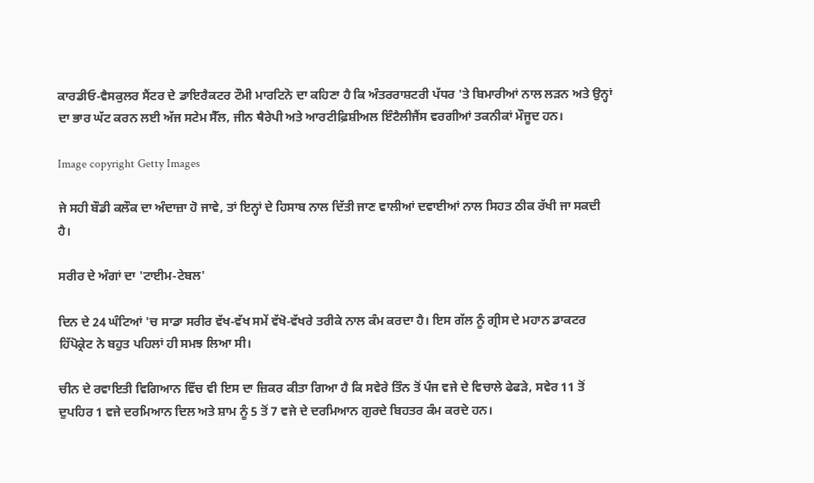ਕਾਰਡੀਓ-ਵੈਸਕੁਲਰ ਸੈਂਟਰ ਦੇ ਡਾਇਰੈਕਟਰ ਟੌਮੀ ਮਾਰਟਿਨੋ ਦਾ ਕਹਿਣਾ ਹੈ ਕਿ ਅੰਤਰਰਾਸ਼ਟਰੀ ਪੱਧਰ 'ਤੇ ਬਿਮਾਰੀਆਂ ਨਾਲ ਲੜਨ ਅਤੇ ਉਨ੍ਹਾਂ ਦਾ ਭਾਰ ਘੱਟ ਕਰਨ ਲਈ ਅੱਜ ਸਟੇਮ ਸੈੱਲ, ਜੀਨ ਥੈਰੇਪੀ ਅਤੇ ਆਰਟੀਫ਼ਿਸ਼ੀਅਲ ਇੰਟੈਲੀਜੈਂਸ ਵਰਗੀਆਂ ਤਕਨੀਕਾਂ ਮੌਜੂਦ ਹਨ।

Image copyright Getty Images

ਜੇ ਸਹੀ ਬੌਡੀ ਕਲੌਕ ਦਾ ਅੰਦਾਜ਼ਾ ਹੋ ਜਾਵੇ, ਤਾਂ ਇਨ੍ਹਾਂ ਦੇ ਹਿਸਾਬ ਨਾਲ ਦਿੱਤੀ ਜਾਣ ਵਾਲੀਆਂ ਦਵਾਈਆਂ ਨਾਲ ਸਿਹਤ ਠੀਕ ਰੱਖੀ ਜਾ ਸਕਦੀ ਹੈ।

ਸਰੀਰ ਦੇ ਅੰਗਾਂ ਦਾ 'ਟਾਈਮ-ਟੇਬਲ'

ਦਿਨ ਦੇ 24 ਘੰਟਿਆਂ 'ਚ ਸਾਡਾ ਸਰੀਰ ਵੱਖ-ਵੱਖ ਸਮੇਂ ਵੱਖੋ-ਵੱਖਰੇ ਤਰੀਕੇ ਨਾਲ ਕੰਮ ਕਰਦਾ ਹੈ। ਇਸ ਗੱਲ ਨੂੰ ਗ੍ਰੀਸ ਦੇ ਮਹਾਨ ਡਾਕਟਰ ਹਿੱਪੋਕ੍ਰੇਟ ਨੇ ਬਹੁਤ ਪਹਿਲਾਂ ਹੀ ਸਮਝ ਲਿਆ ਸੀ।

ਚੀਨ ਦੇ ਰਵਾਇਤੀ ਵਿਗਿਆਨ ਵਿੱਚ ਵੀ ਇਸ ਦਾ ਜ਼ਿਕਰ ਕੀਤਾ ਗਿਆ ਹੈ ਕਿ ਸਵੇਰੇ ਤਿੰਨ ਤੋਂ ਪੰਜ ਵਜੇ ਦੇ ਵਿਚਾਲੇ ਫੇਫੜੇ, ਸਵੇਰ 11 ਤੋਂ ਦੁਪਹਿਰ 1 ਵਜੇ ਦਰਮਿਆਨ ਦਿਲ ਅਤੇ ਸ਼ਾਮ ਨੂੰ 5 ਤੋਂ 7 ਵਜੇ ਦੇ ਦਰਮਿਆਨ ਗੁਰਦੇ ਬਿਹਤਰ ਕੰਮ ਕਰਦੇ ਹਨ।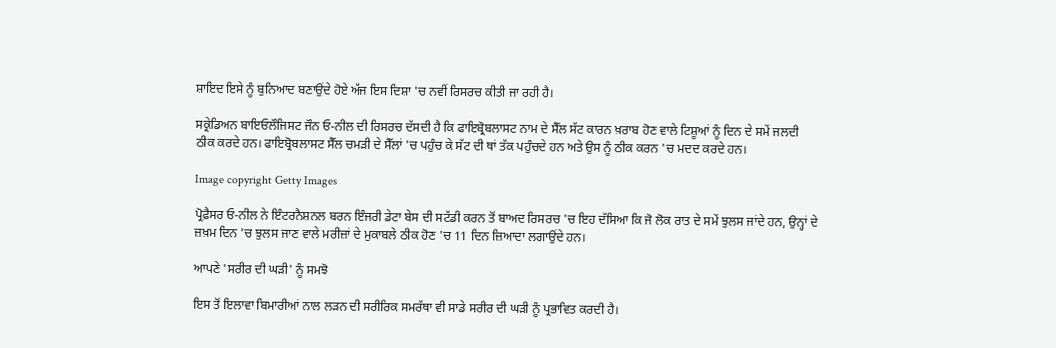ਸ਼ਾਇਦ ਇਸੇ ਨੂੰ ਬੁਨਿਆਦ ਬਣਾਉਂਦੇ ਹੋਏ ਅੱਜ ਇਸ ਦਿਸ਼ਾ 'ਚ ਨਵੀਂ ਰਿਸਰਚ ਕੀਤੀ ਜਾ ਰਹੀ ਹੈ।

ਸਕ੍ਰੇਡਿਅਨ ਬਾਇਓਲੌਜਿਸਟ ਜੌਨ ਓ-ਨੀਲ ਦੀ ਰਿਸਰਚ ਦੱਸਦੀ ਹੈ ਕਿ ਫਾਇਬ੍ਰੋਬਲਾਸਟ ਨਾਮ ਦੇ ਸੈੱਲ ਸੱਟ ਕਾਰਨ ਖ਼ਰਾਬ ਹੋਣ ਵਾਲੇ ਟਿਸ਼ੂਆਂ ਨੂੰ ਦਿਨ ਦੇ ਸਮੇਂ ਜਲਦੀ ਠੀਕ ਕਰਦੇ ਹਨ। ਫਾਇਬ੍ਰੋਬਲਾਸਟ ਸੈੱਲ ਚਮੜੀ ਦੇ ਸੈੱਲਾਂ 'ਚ ਪਹੁੰਚ ਕੇ ਸੱਟ ਦੀ ਥਾਂ ਤੱਕ ਪਹੁੰਚਦੇ ਹਨ ਅਤੇ ਉਸ ਨੂੰ ਠੀਕ ਕਰਨ 'ਚ ਮਦਦ ਕਰਦੇ ਹਨ।

Image copyright Getty Images

ਪ੍ਰੋਫ਼ੈਸਰ ਓ-ਨੀਲ ਨੇ ਇੰਟਰਨੈਸ਼ਨਲ ਬਰਨ ਇੰਜਰੀ ਡੇਟਾ ਬੇਸ ਦੀ ਸਟੱਡੀ ਕਰਨ ਤੋਂ ਬਾਅਦ ਰਿਸਰਚ 'ਚ ਇਹ ਦੱਸਿਆ ਕਿ ਜੋ ਲੋਕ ਰਾਤ ਦੇ ਸਮੇਂ ਝੁਲਸ ਜਾਂਦੇ ਹਨ, ਉਨ੍ਹਾਂ ਦੇ ਜ਼ਖ਼ਮ ਦਿਨ 'ਚ ਝੁਲਸ ਜਾਣ ਵਾਲੇ ਮਰੀਜ਼ਾਂ ਦੇ ਮੁਕਾਬਲੇ ਠੀਕ ਹੋਣ 'ਚ 11 ਦਿਨ ਜ਼ਿਆਦਾ ਲਗਾਉਂਦੇ ਹਨ।

ਆਪਣੇ 'ਸਰੀਰ ਦੀ ਘੜੀ' ਨੂੰ ਸਮਝੋ

ਇਸ ਤੋਂ ਇਲਾਵਾ ਬਿਮਾਰੀਆਂ ਨਾਲ ਲੜਨ ਦੀ ਸਰੀਰਿਕ ਸਮਰੱਥਾ ਵੀ ਸਾਡੇ ਸਰੀਰ ਦੀ ਘੜੀ ਨੂੰ ਪ੍ਰਭਾਵਿਤ ਕਰਦੀ ਹੈ।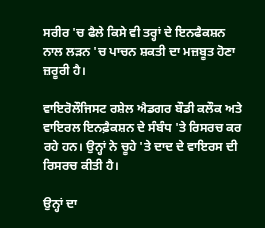ਸਰੀਰ 'ਚ ਫੈਲੇ ਕਿਸੇ ਵੀ ਤਰ੍ਹਾਂ ਦੇ ਇਨਫੈਕਸ਼ਨ ਨਾਲ ਲੜਨ 'ਚ ਪਾਚਨ ਸ਼ਕਤੀ ਦਾ ਮਜ਼ਬੂਤ ਹੋਣਾ ਜ਼ਰੂਰੀ ਹੈ।

ਵਾਇਰੋਲੌਜਿਸਟ ਰਸ਼ੇਲ ਐਡਗਰ ਬੌਡੀ ਕਲੌਕ ਅਤੇ ਵਾਇਰਲ ਇਨਫ਼ੈਕਸ਼ਨ ਦੇ ਸੰਬੰਧ 'ਤੇ ਰਿਸਰਚ ਕਰ ਰਹੇ ਹਨ। ਉਨ੍ਹਾਂ ਨੇ ਚੂਹੇ 'ਤੇ ਦਾਦ ਦੇ ਵਾਇਰਸ ਦੀ ਰਿਸਰਚ ਕੀਤੀ ਹੈ।

ਉਨ੍ਹਾਂ ਦਾ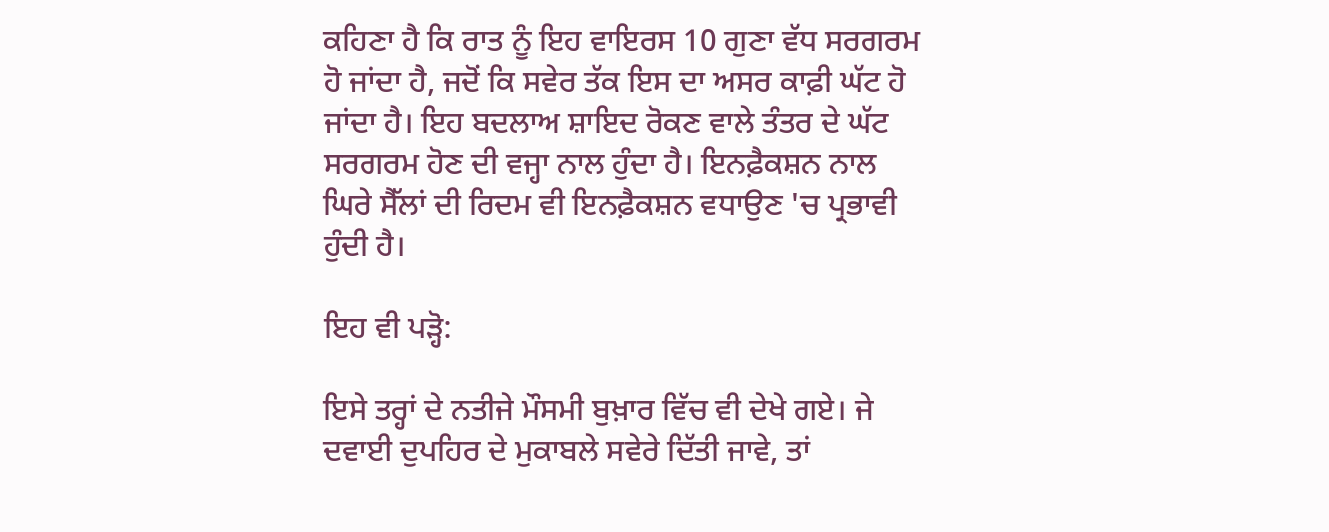ਕਹਿਣਾ ਹੈ ਕਿ ਰਾਤ ਨੂੰ ਇਹ ਵਾਇਰਸ 10 ਗੁਣਾ ਵੱਧ ਸਰਗਰਮ ਹੋ ਜਾਂਦਾ ਹੈ, ਜਦੋਂ ਕਿ ਸਵੇਰ ਤੱਕ ਇਸ ਦਾ ਅਸਰ ਕਾਫ਼ੀ ਘੱਟ ਹੋ ਜਾਂਦਾ ਹੈ। ਇਹ ਬਦਲਾਅ ਸ਼ਾਇਦ ਰੋਕਣ ਵਾਲੇ ਤੰਤਰ ਦੇ ਘੱਟ ਸਰਗਰਮ ਹੋਣ ਦੀ ਵਜ੍ਹਾ ਨਾਲ ਹੁੰਦਾ ਹੈ। ਇਨਫ਼ੈਕਸ਼ਨ ਨਾਲ ਘਿਰੇ ਸੈੱਲਾਂ ਦੀ ਰਿਦਮ ਵੀ ਇਨਫ਼ੈਕਸ਼ਨ ਵਧਾਉਣ 'ਚ ਪ੍ਰਭਾਵੀ ਹੁੰਦੀ ਹੈ।

ਇਹ ਵੀ ਪੜ੍ਹੋ:

ਇਸੇ ਤਰ੍ਹਾਂ ਦੇ ਨਤੀਜੇ ਮੌਸਮੀ ਬੁਖ਼ਾਰ ਵਿੱਚ ਵੀ ਦੇਖੇ ਗਏ। ਜੇ ਦਵਾਈ ਦੁਪਹਿਰ ਦੇ ਮੁਕਾਬਲੇ ਸਵੇਰੇ ਦਿੱਤੀ ਜਾਵੇ, ਤਾਂ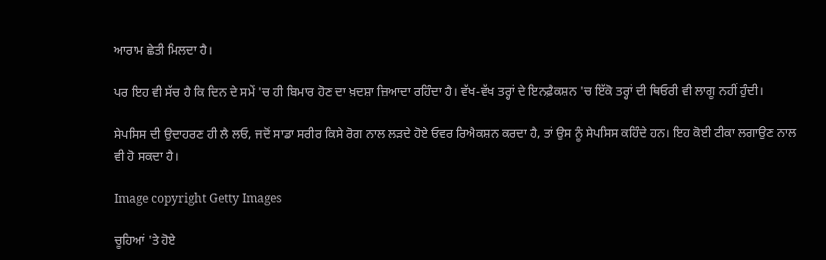ਆਰਾਮ ਛੇਤੀ ਮਿਲਦਾ ਹੈ।

ਪਰ ਇਹ ਵੀ ਸੱਚ ਹੈ ਕਿ ਦਿਨ ਦੇ ਸਮੇਂ 'ਚ ਹੀ ਬਿਮਾਰ ਹੋਣ ਦਾ ਖ਼ਦਸ਼ਾ ਜ਼ਿਆਦਾ ਰਹਿੰਦਾ ਹੈ। ਵੱਖ-ਵੱਖ ਤਰ੍ਹਾਂ ਦੇ ਇਨਫ਼ੈਕਸ਼ਨ 'ਚ ਇੱਕੋ ਤਰ੍ਹਾਂ ਦੀ ਥਿਓਰੀ ਵੀ ਲਾਗੂ ਨਹੀਂ ਹੁੰਦੀ।

ਸੇਪਸਿਸ ਦੀ ਉਦਾਹਰਣ ਹੀ ਲੈ ਲਓ, ਜਦੋਂ ਸਾਡਾ ਸਰੀਰ ਕਿਸੇ ਰੋਗ ਨਾਲ ਲੜਦੇ ਹੋਏ ਓਵਰ ਰਿਐਕਸ਼ਨ ਕਰਦਾ ਹੈ, ਤਾਂ ਉਸ ਨੂੰ ਸੇਪਸਿਸ ਕਹਿੰਦੇ ਹਨ। ਇਹ ਕੋਈ ਟੀਕਾ ਲਗਾਉਣ ਨਾਲ ਵੀ ਹੋ ਸਕਦਾ ਹੈ।

Image copyright Getty Images

ਚੂਹਿਆਂ 'ਤੇ ਹੋਏ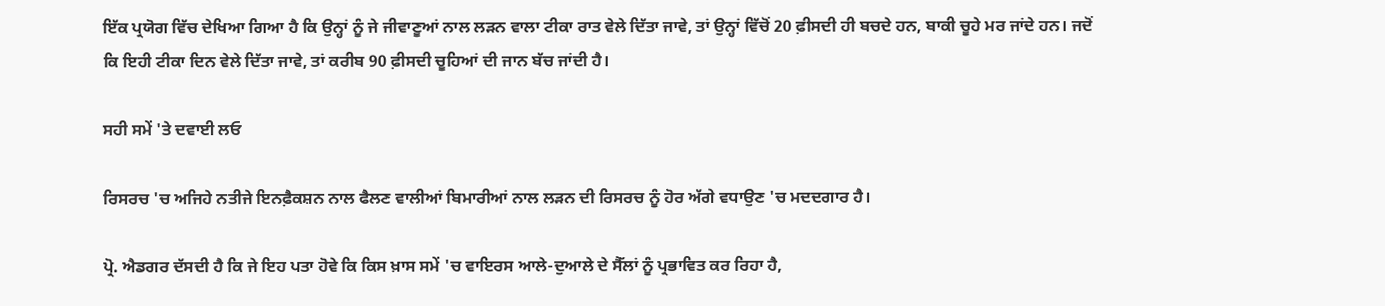ਇੱਕ ਪ੍ਰਯੋਗ ਵਿੱਚ ਦੇਖਿਆ ਗਿਆ ਹੈ ਕਿ ਉਨ੍ਹਾਂ ਨੂੰ ਜੇ ਜੀਵਾਣੂਆਂ ਨਾਲ ਲੜਨ ਵਾਲਾ ਟੀਕਾ ਰਾਤ ਵੇਲੇ ਦਿੱਤਾ ਜਾਵੇ, ਤਾਂ ਉਨ੍ਹਾਂ ਵਿੱਚੋਂ 20 ਫ਼ੀਸਦੀ ਹੀ ਬਚਦੇ ਹਨ, ਬਾਕੀ ਚੂਹੇ ਮਰ ਜਾਂਦੇ ਹਨ। ਜਦੋਂ ਕਿ ਇਹੀ ਟੀਕਾ ਦਿਨ ਵੇਲੇ ਦਿੱਤਾ ਜਾਵੇ, ਤਾਂ ਕਰੀਬ 90 ਫ਼ੀਸਦੀ ਚੂਹਿਆਂ ਦੀ ਜਾਨ ਬੱਚ ਜਾਂਦੀ ਹੈ।

ਸਹੀ ਸਮੇਂ 'ਤੇ ਦਵਾਈ ਲਓ

ਰਿਸਰਚ 'ਚ ਅਜਿਹੇ ਨਤੀਜੇ ਇਨਫ਼ੈਕਸ਼ਨ ਨਾਲ ਫੈਲਣ ਵਾਲੀਆਂ ਬਿਮਾਰੀਆਂ ਨਾਲ ਲੜਨ ਦੀ ਰਿਸਰਚ ਨੂੰ ਹੋਰ ਅੱਗੇ ਵਧਾਉਣ 'ਚ ਮਦਦਗਾਰ ਹੈ।

ਪ੍ਰੋ. ਐਡਗਰ ਦੱਸਦੀ ਹੈ ਕਿ ਜੇ ਇਹ ਪਤਾ ਹੋਵੇ ਕਿ ਕਿਸ ਖ਼ਾਸ ਸਮੇਂ 'ਚ ਵਾਇਰਸ ਆਲੇ-ਦੁਆਲੇ ਦੇ ਸੈੱਲਾਂ ਨੂੰ ਪ੍ਰਭਾਵਿਤ ਕਰ ਰਿਹਾ ਹੈ,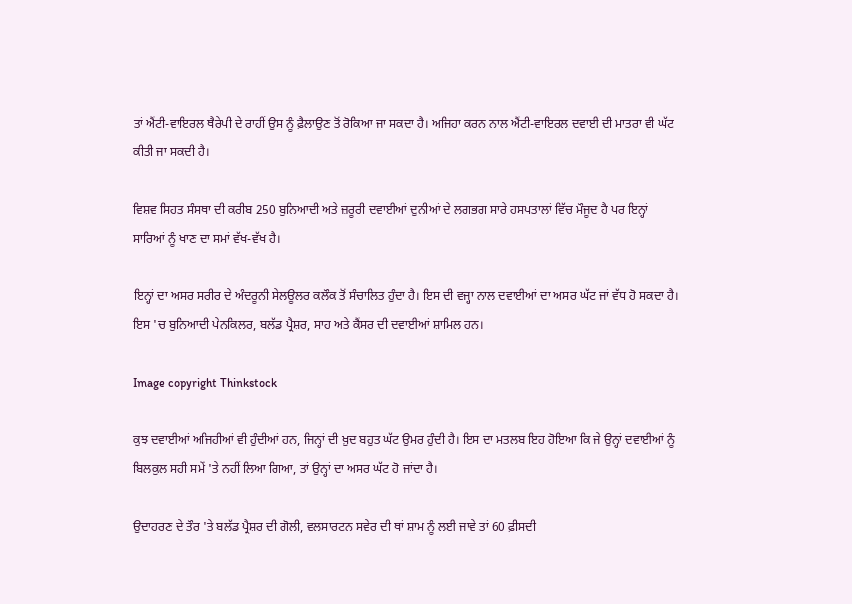ਤਾਂ ਐਂਟੀ-ਵਾਇਰਲ ਥੈਰੇਪੀ ਦੇ ਰਾਹੀਂ ਉਸ ਨੂੰ ਫ਼ੈਲਾਉਣ ਤੋਂ ਰੋਕਿਆ ਜਾ ਸਕਦਾ ਹੈ। ਅਜਿਹਾ ਕਰਨ ਨਾਲ ਐਂਟੀ-ਵਾਇਰਲ ਦਵਾਈ ਦੀ ਮਾਤਰਾ ਵੀ ਘੱਟ ਕੀਤੀ ਜਾ ਸਕਦੀ ਹੈ।

ਵਿਸ਼ਵ ਸਿਹਤ ਸੰਸਥਾ ਦੀ ਕਰੀਬ 250 ਬੁਨਿਆਦੀ ਅਤੇ ਜ਼ਰੂਰੀ ਦਵਾਈਆਂ ਦੁਨੀਆਂ ਦੇ ਲਗਭਗ ਸਾਰੇ ਹਸਪਤਾਲਾਂ ਵਿੱਚ ਮੌਜੂਦ ਹੈ ਪਰ ਇਨ੍ਹਾਂ ਸਾਰਿਆਂ ਨੂੰ ਖਾਣ ਦਾ ਸਮਾਂ ਵੱਖ-ਵੱਖ ਹੈ।

ਇਨ੍ਹਾਂ ਦਾ ਅਸਰ ਸਰੀਰ ਦੇ ਅੰਦਰੂਨੀ ਸੇਲਊਲਰ ਕਲੌਕ ਤੋਂ ਸੰਚਾਲਿਤ ਹੁੰਦਾ ਹੈ। ਇਸ ਦੀ ਵਜ੍ਹਾ ਨਾਲ ਦਵਾਈਆਂ ਦਾ ਅਸਰ ਘੱਟ ਜਾਂ ਵੱਧ ਹੋ ਸਕਦਾ ਹੈ। ਇਸ 'ਚ ਬੁਨਿਆਦੀ ਪੇਨਕਿਲਰ, ਬਲੱਡ ਪ੍ਰੈਸ਼ਰ, ਸਾਹ ਅਤੇ ਕੈਂਸਰ ਦੀ ਦਵਾਈਆਂ ਸ਼ਾਮਿਲ ਹਨ।

Image copyright Thinkstock

ਕੁਝ ਦਵਾਈਆਂ ਅਜਿਹੀਆਂ ਵੀ ਹੁੰਦੀਆਂ ਹਨ, ਜਿਨ੍ਹਾਂ ਦੀ ਖ਼ੁਦ ਬਹੁਤ ਘੱਟ ਉਮਰ ਹੁੰਦੀ ਹੈ। ਇਸ ਦਾ ਮਤਲਬ ਇਹ ਹੋਇਆ ਕਿ ਜੇ ਉਨ੍ਹਾਂ ਦਵਾਈਆਂ ਨੂੰ ਬਿਲਕੁਲ ਸਹੀ ਸਮੇਂ 'ਤੇ ਨਹੀਂ ਲਿਆ ਗਿਆ, ਤਾਂ ਉਨ੍ਹਾਂ ਦਾ ਅਸਰ ਘੱਟ ਹੋ ਜਾਂਦਾ ਹੈ।

ਉਦਾਹਰਣ ਦੇ ਤੌਰ 'ਤੇ ਬਲੱਡ ਪ੍ਰੈਸ਼ਰ ਦੀ ਗੋਲੀ, ਵਲਸਾਰਟਨ ਸਵੇਰ ਦੀ ਥਾਂ ਸ਼ਾਮ ਨੂੰ ਲਈ ਜਾਵੇ ਤਾਂ 60 ਫ਼ੀਸਦੀ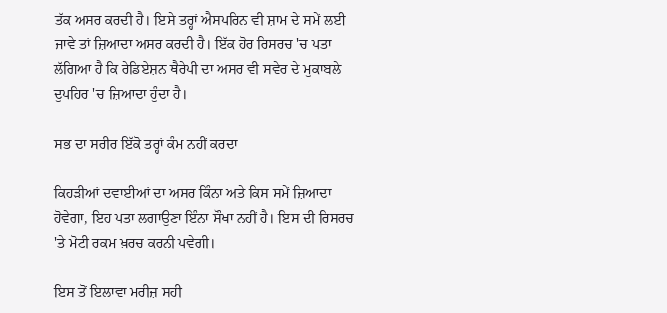ਤੱਕ ਅਸਰ ਕਰਦੀ ਹੈ। ਇਸੇ ਤਰ੍ਹਾਂ ਐਸਪਰਿਨ ਵੀ ਸ਼ਾਮ ਦੇ ਸਮੇਂ ਲਈ ਜਾਵੇ ਤਾਂ ਜ਼ਿਆਦਾ ਅਸਰ ਕਰਦੀ ਹੈ। ਇੱਕ ਹੋਰ ਰਿਸਰਚ 'ਚ ਪਤਾ ਲੱਗਿਆ ਹੈ ਕਿ ਰੇਡਿਏਸ਼ਨ ਥੈਰੇਪੀ ਦਾ ਅਸਰ ਵੀ ਸਵੇਰ ਦੇ ਮੁਕਾਬਲੇ ਦੁਪਹਿਰ 'ਚ ਜ਼ਿਆਦਾ ਹੁੰਦਾ ਹੈ।

ਸਭ ਦਾ ਸਰੀਰ ਇੱਕੋ ਤਰ੍ਹਾਂ ਕੰਮ ਨਹੀਂ ਕਰਦਾ

ਕਿਹੜੀਆਂ ਦਵਾਈਆਂ ਦਾ ਅਸਰ ਕਿੰਨਾ ਅਤੇ ਕਿਸ ਸਮੇਂ ਜ਼ਿਆਦਾ ਹੋਵੇਗਾ, ਇਹ ਪਤਾ ਲਗਾਉਣਾ ਇੰਨਾ ਸੌਖਾ ਨਹੀਂ ਹੈ। ਇਸ ਦੀ ਰਿਸਰਚ 'ਤੇ ਮੋਟੀ ਰਕਮ ਖ਼ਰਚ ਕਰਨੀ ਪਵੇਗੀ।

ਇਸ ਤੋਂ ਇਲਾਵਾ ਮਰੀਜ਼ ਸਹੀ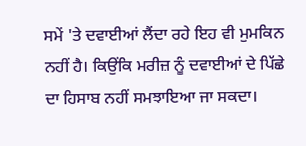ਸਮੇਂ 'ਤੇ ਦਵਾਈਆਂ ਲੈਂਦਾ ਰਹੇ ਇਹ ਵੀ ਮੁਮਕਿਨ ਨਹੀਂ ਹੈ। ਕਿਉਂਕਿ ਮਰੀਜ਼ ਨੂੰ ਦਵਾਈਆਂ ਦੇ ਪਿੱਛੇ ਦਾ ਹਿਸਾਬ ਨਹੀਂ ਸਮਝਾਇਆ ਜਾ ਸਕਦਾ।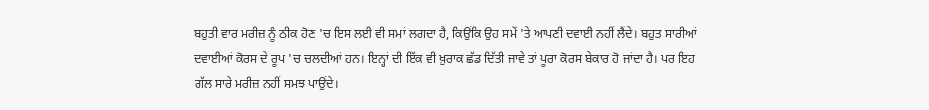ਬਹੁਤੀ ਵਾਰ ਮਰੀਜ਼ ਨੂੰ ਠੀਕ ਹੋਣ 'ਚ ਇਸ ਲਈ ਵੀ ਸਮਾਂ ਲਗਦਾ ਹੈ, ਕਿਉਂਕਿ ਉਹ ਸਮੇਂ 'ਤੇ ਆਪਣੀ ਦਵਾਈ ਨਹੀਂ ਲੈਂਦੇ। ਬਹੁਤ ਸਾਰੀਆਂ ਦਵਾਈਆਂ ਕੋਰਸ ਦੇ ਰੂਪ 'ਚ ਚਲਦੀਆਂ ਹਨ। ਇਨ੍ਹਾਂ ਦੀ ਇੱਕ ਵੀ ਖ਼ੁਰਾਕ ਛੱਡ ਦਿੱਤੀ ਜਾਵੇ ਤਾਂ ਪੂਰਾ ਕੋਰਸ ਬੇਕਾਰ ਹੋ ਜਾਂਦਾ ਹੈ। ਪਰ ਇਹ ਗੱਲ ਸਾਰੇ ਮਰੀਜ਼ ਨਹੀਂ ਸਮਝ ਪਾਉਂਦੇ।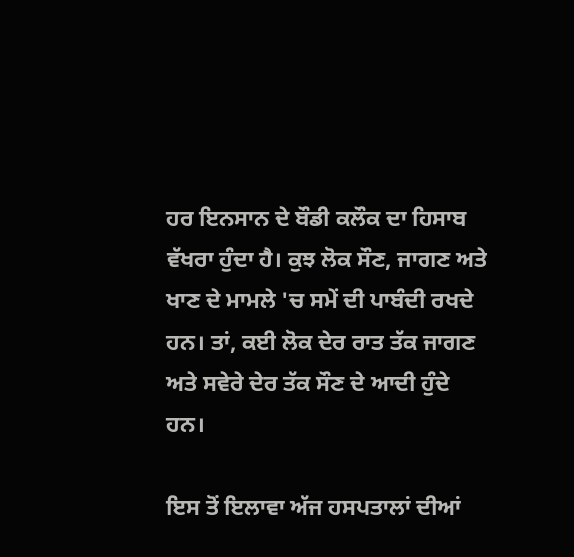ਹਰ ਇਨਸਾਨ ਦੇ ਬੌਡੀ ਕਲੌਕ ਦਾ ਹਿਸਾਬ ਵੱਖਰਾ ਹੁੰਦਾ ਹੈ। ਕੁਝ ਲੋਕ ਸੌਣ, ਜਾਗਣ ਅਤੇ ਖਾਣ ਦੇ ਮਾਮਲੇ 'ਚ ਸਮੇਂ ਦੀ ਪਾਬੰਦੀ ਰਖਦੇ ਹਨ। ਤਾਂ, ਕਈ ਲੋਕ ਦੇਰ ਰਾਤ ਤੱਕ ਜਾਗਣ ਅਤੇ ਸਵੇਰੇ ਦੇਰ ਤੱਕ ਸੌਣ ਦੇ ਆਦੀ ਹੁੰਦੇ ਹਨ।

ਇਸ ਤੋਂ ਇਲਾਵਾ ਅੱਜ ਹਸਪਤਾਲਾਂ ਦੀਆਂ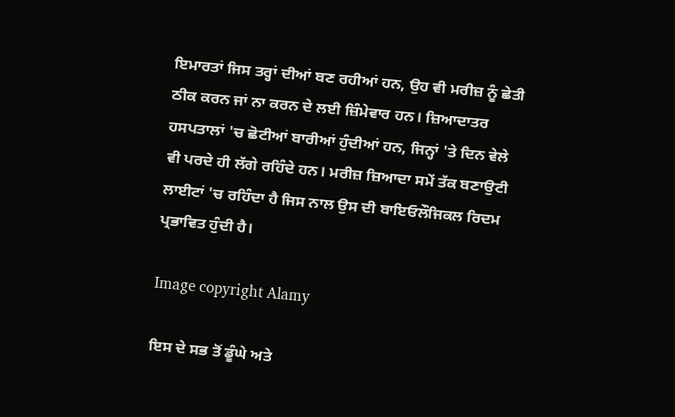ਇਮਾਰਤਾਂ ਜਿਸ ਤਰ੍ਹਾਂ ਦੀਆਂ ਬਣ ਰਹੀਆਂ ਹਨ, ਉਹ ਵੀ ਮਰੀਜ਼ ਨੂੰ ਛੇਤੀ ਠੀਕ ਕਰਨ ਜਾਂ ਨਾ ਕਰਨ ਦੇ ਲਈ ਜ਼ਿੰਮੇਵਾਰ ਹਨ। ਜ਼ਿਆਦਾਤਰ ਹਸਪਤਾਲਾਂ 'ਚ ਛੋਟੀਆਂ ਬਾਰੀਆਂ ਹੁੰਦੀਆਂ ਹਨ, ਜਿਨ੍ਹਾਂ 'ਤੇ ਦਿਨ ਵੇਲੇ ਵੀ ਪਰਦੇ ਹੀ ਲੱਗੇ ਰਹਿੰਦੇ ਹਨ। ਮਰੀਜ਼ ਜ਼ਿਆਦਾ ਸਮੇਂ ਤੱਕ ਬਣਾਉਟੀ ਲਾਈਟਾਂ 'ਚ ਰਹਿੰਦਾ ਹੈ ਜਿਸ ਨਾਲ ਉਸ ਦੀ ਬਾਇਓਲੌਜਿਕਲ ਰਿਦਮ ਪ੍ਰਭਾਵਿਤ ਹੁੰਦੀ ਹੈ।

Image copyright Alamy

ਇਸ ਦੇ ਸਭ ਤੋਂ ਡੂੰਘੇ ਅਤੇ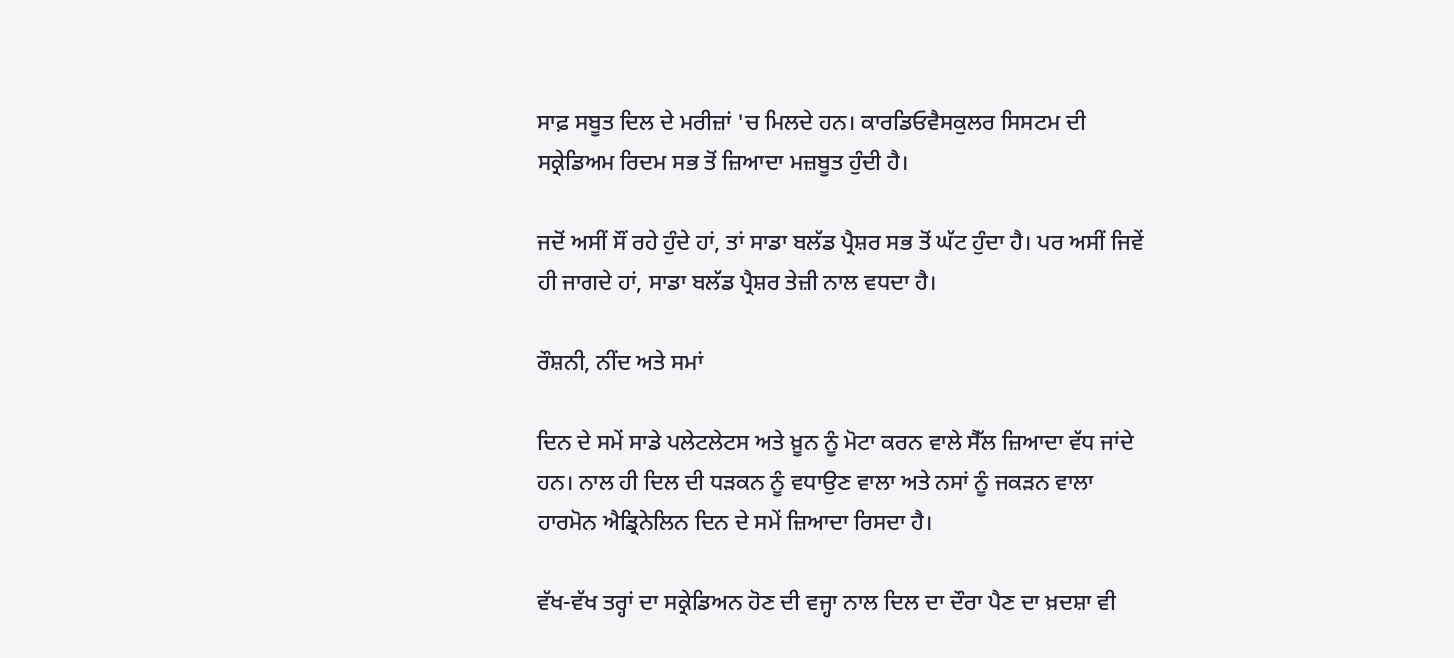ਸਾਫ਼ ਸਬੂਤ ਦਿਲ ਦੇ ਮਰੀਜ਼ਾਂ 'ਚ ਮਿਲਦੇ ਹਨ। ਕਾਰਡਿਓਵੈਸਕੁਲਰ ਸਿਸਟਮ ਦੀ ਸਕ੍ਰੇਡਿਅਮ ਰਿਦਮ ਸਭ ਤੋਂ ਜ਼ਿਆਦਾ ਮਜ਼ਬੂਤ ਹੁੰਦੀ ਹੈ।

ਜਦੋਂ ਅਸੀਂ ਸੌਂ ਰਹੇ ਹੁੰਦੇ ਹਾਂ, ਤਾਂ ਸਾਡਾ ਬਲੱਡ ਪ੍ਰੈਸ਼ਰ ਸਭ ਤੋਂ ਘੱਟ ਹੁੰਦਾ ਹੈ। ਪਰ ਅਸੀਂ ਜਿਵੇਂ ਹੀ ਜਾਗਦੇ ਹਾਂ, ਸਾਡਾ ਬਲੱਡ ਪ੍ਰੈਸ਼ਰ ਤੇਜ਼ੀ ਨਾਲ ਵਧਦਾ ਹੈ।

ਰੌਸ਼ਨੀ, ਨੀਂਦ ਅਤੇ ਸਮਾਂ

ਦਿਨ ਦੇ ਸਮੇਂ ਸਾਡੇ ਪਲੇਟਲੇਟਸ ਅਤੇ ਖ਼ੂਨ ਨੂੰ ਮੋਟਾ ਕਰਨ ਵਾਲੇ ਸੈੱਲ ਜ਼ਿਆਦਾ ਵੱਧ ਜਾਂਦੇ ਹਨ। ਨਾਲ ਹੀ ਦਿਲ ਦੀ ਧੜਕਨ ਨੂੰ ਵਧਾਉਣ ਵਾਲਾ ਅਤੇ ਨਸਾਂ ਨੂੰ ਜਕੜਨ ਵਾਲਾ ਹਾਰਮੋਨ ਐਡ੍ਰਿਨੇਲਿਨ ਦਿਨ ਦੇ ਸਮੇਂ ਜ਼ਿਆਦਾ ਰਿਸਦਾ ਹੈ।

ਵੱਖ-ਵੱਖ ਤਰ੍ਹਾਂ ਦਾ ਸਕ੍ਰੇਡਿਅਨ ਹੋਣ ਦੀ ਵਜ੍ਹਾ ਨਾਲ ਦਿਲ ਦਾ ਦੌਰਾ ਪੈਣ ਦਾ ਖ਼ਦਸ਼ਾ ਵੀ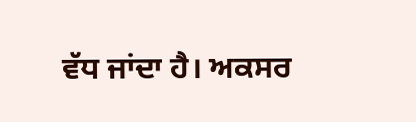ਵੱਧ ਜਾਂਦਾ ਹੈ। ਅਕਸਰ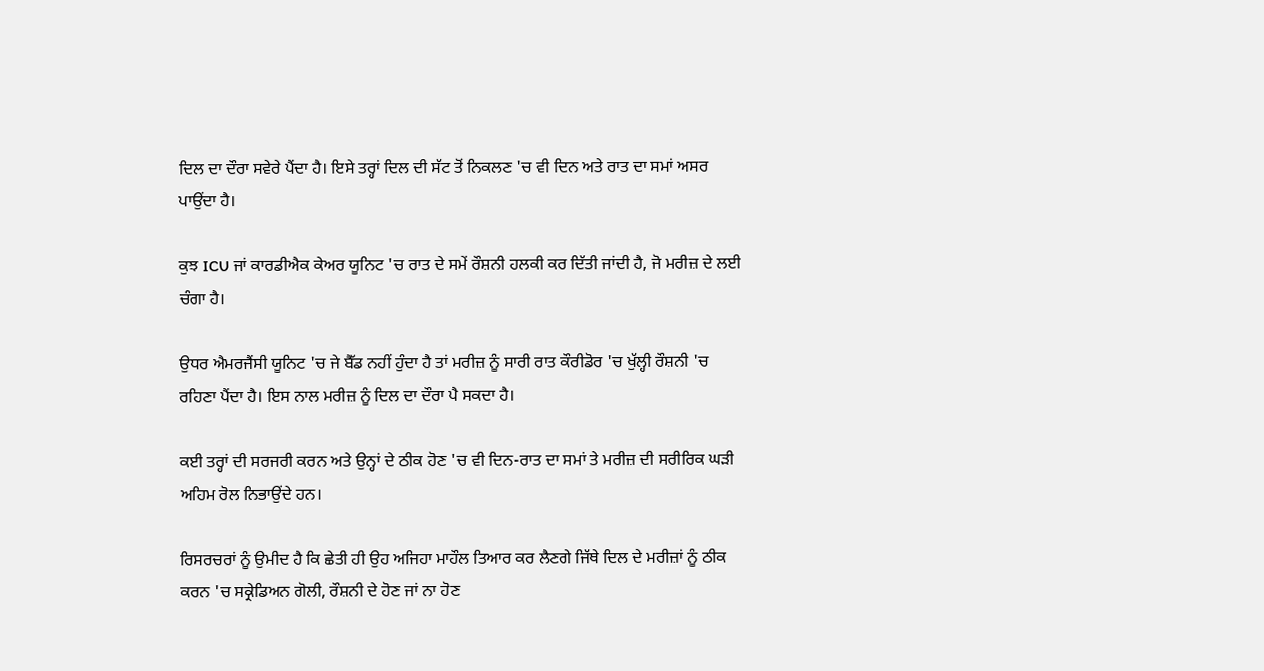ਦਿਲ ਦਾ ਦੌਰਾ ਸਵੇਰੇ ਪੈਂਦਾ ਹੈ। ਇਸੇ ਤਰ੍ਹਾਂ ਦਿਲ ਦੀ ਸੱਟ ਤੋਂ ਨਿਕਲਣ 'ਚ ਵੀ ਦਿਨ ਅਤੇ ਰਾਤ ਦਾ ਸਮਾਂ ਅਸਰ ਪਾਉਂਦਾ ਹੈ।

ਕੁਝ ICU ਜਾਂ ਕਾਰਡੀਐਕ ਕੇਅਰ ਯੂਨਿਟ 'ਚ ਰਾਤ ਦੇ ਸਮੇਂ ਰੌਸ਼ਨੀ ਹਲਕੀ ਕਰ ਦਿੱਤੀ ਜਾਂਦੀ ਹੈ, ਜੋ ਮਰੀਜ਼ ਦੇ ਲਈ ਚੰਗਾ ਹੈ।

ਉਧਰ ਐਮਰਜੈਂਸੀ ਯੂਨਿਟ 'ਚ ਜੇ ਬੈੱਡ ਨਹੀਂ ਹੁੰਦਾ ਹੈ ਤਾਂ ਮਰੀਜ਼ ਨੂੰ ਸਾਰੀ ਰਾਤ ਕੌਰੀਡੋਰ 'ਚ ਖੁੱਲ੍ਹੀ ਰੌਸ਼ਨੀ 'ਚ ਰਹਿਣਾ ਪੈਂਦਾ ਹੈ। ਇਸ ਨਾਲ ਮਰੀਜ਼ ਨੂੰ ਦਿਲ ਦਾ ਦੌਰਾ ਪੈ ਸਕਦਾ ਹੈ।

ਕਈ ਤਰ੍ਹਾਂ ਦੀ ਸਰਜਰੀ ਕਰਨ ਅਤੇ ਉਨ੍ਹਾਂ ਦੇ ਠੀਕ ਹੋਣ 'ਚ ਵੀ ਦਿਨ-ਰਾਤ ਦਾ ਸਮਾਂ ਤੇ ਮਰੀਜ਼ ਦੀ ਸਰੀਰਿਕ ਘੜੀ ਅਹਿਮ ਰੋਲ ਨਿਭਾਉਂਦੇ ਹਨ।

ਰਿਸਰਚਰਾਂ ਨੂੰ ਉਮੀਦ ਹੈ ਕਿ ਛੇਤੀ ਹੀ ਉਹ ਅਜਿਹਾ ਮਾਹੌਲ ਤਿਆਰ ਕਰ ਲੈਣਗੇ ਜਿੱਥੇ ਦਿਲ ਦੇ ਮਰੀਜ਼ਾਂ ਨੂੰ ਠੀਕ ਕਰਨ 'ਚ ਸਕ੍ਰੇਡਿਅਨ ਗੋਲੀ, ਰੌਸ਼ਨੀ ਦੇ ਹੋਣ ਜਾਂ ਨਾ ਹੋਣ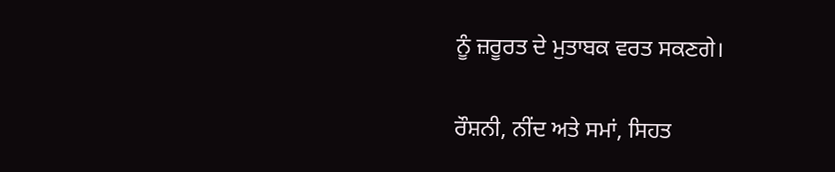ਨੂੰ ਜ਼ਰੂਰਤ ਦੇ ਮੁਤਾਬਕ ਵਰਤ ਸਕਣਗੇ।

ਰੌਸ਼ਨੀ, ਨੀਂਦ ਅਤੇ ਸਮਾਂ, ਸਿਹਤ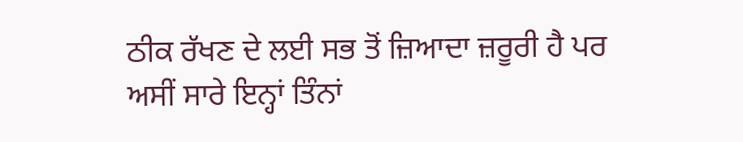ਠੀਕ ਰੱਖਣ ਦੇ ਲਈ ਸਭ ਤੋਂ ਜ਼ਿਆਦਾ ਜ਼ਰੂਰੀ ਹੈ ਪਰ ਅਸੀਂ ਸਾਰੇ ਇਨ੍ਹਾਂ ਤਿੰਨਾਂ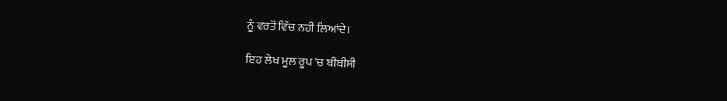ਨੂੰ ਵਰਤੋਂ ਵਿੱਚ ਨਹੀਂ ਲਿਆਂਦੇ।

ਇਹ ਲੇਖ ਮੂਲ ਰੂਪ 'ਚ ਬੀਬੀਸੀ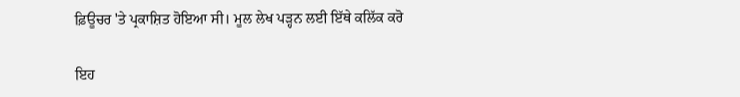ਫ਼ਿਊਚਰ 'ਤੇ ਪ੍ਰਕਾਸ਼ਿਤ ਹੋਇਆ ਸੀ। ਮੂਲ ਲੇਖ ਪੜ੍ਹਨ ਲਈ ਇੱਥੇ ਕਲਿੱਕ ਕਰੋ

ਇਹ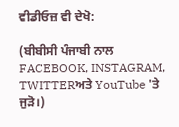ਵੀਡੀਓਜ਼ ਵੀ ਦੇਖੋ:

(ਬੀਬੀਸੀ ਪੰਜਾਬੀ ਨਾਲ FACEBOOK, INSTAGRAM, TWITTERਅਤੇ YouTube 'ਤੇ ਜੁੜੋ।)